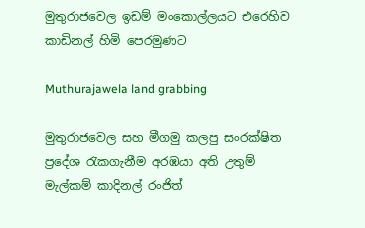මුතුරාජවෙල ඉඩම් මංකොල්ලයට එරෙහිව කාඩිනල් හිමි පෙරමුණට

Muthurajawela land grabbing

මුතුරාජවෙල සහ මීගමු කලපු සංරක්ෂිත ප්‍රදේශ රැකගැනීම අරඹයා අති උතුම් මැල්කම් කාදිනල් රංජිත්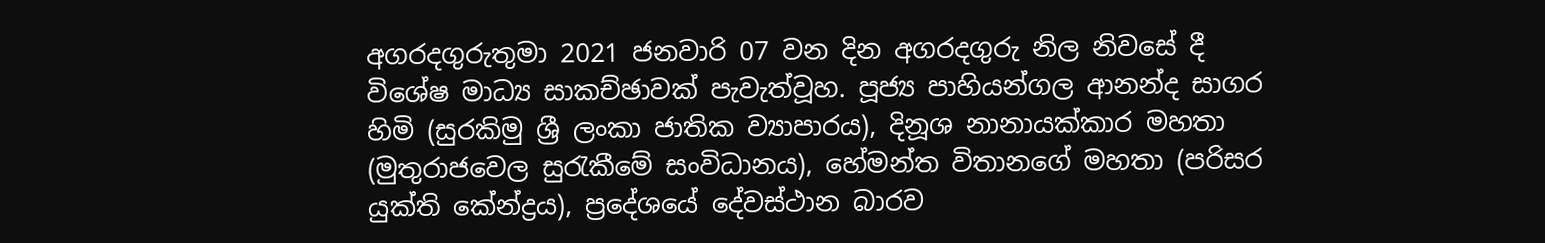අගරදගුරුතුමා 2021 ජනවාරි 07 වන දින අගරදගුරු නිල නිවසේ දී විශේෂ මාධ්‍ය සාකච්ඡාවක් පැවැත්වූහ. පූජ්‍ය පාහියන්ගල ආනන්ද සාගර හිමි (සුරකිමු ශ්‍රී ලංකා ජාතික ව්‍යාපාරය), දිනූශ නානායක්කාර මහතා (මුතුරාජවෙල සුරැකීමේ සංවිධානය), හේමන්ත විතානගේ මහතා (පරිසර යුක්ති කේන්ද්‍රය), ප්‍රදේශයේ දේවස්ථාන බාරව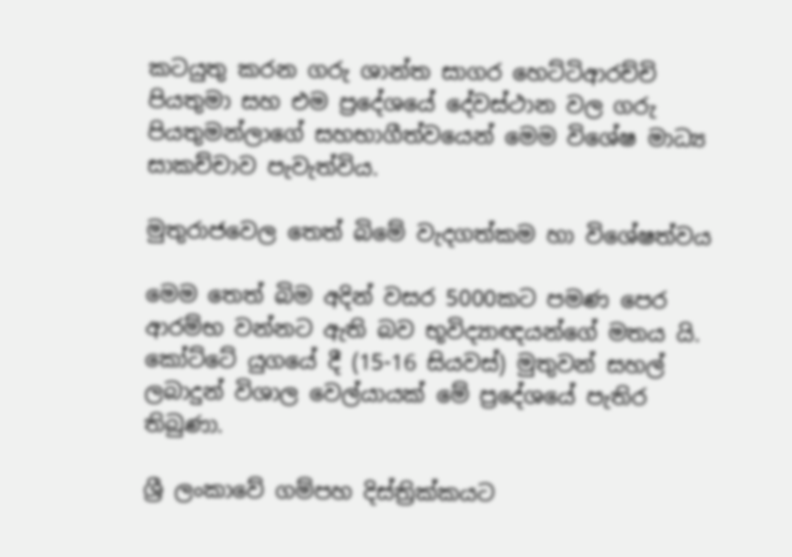කටයුතු කරන ගරු ශාන්ත සාගර හෙට්ටිආරච්චි පියතුමා සහ එම ප්‍රදේශයේ දේවස්ථාන වල ගරු පියතුමන්ලාගේ සහභාගීත්වයෙන් මෙම විශේෂ මාධ්‍ය සාකච්චාව පැවැත්විය.

මුතුරාජවෙල තෙත් බිමේ වැදගත්කම හා විශේෂත්වය

මෙම තෙත් බිම අදින් වසර 5000කට පමණ පෙර ආරම්භ වන්නට ඇති බව භූවිද්‍යාඥයන්ගේ මතය යි. කෝට්ටේ යුගයේ දී (15-16 සියවස්) මුතුවන් සහල් ලබාදුන් විශාල වෙල්යායක් මේ ප්‍රදේශයේ පැතිර තිබුණා.

ශ්‍රී ලංකාවේ ගම්පහ දිස්ත්‍රික්කයට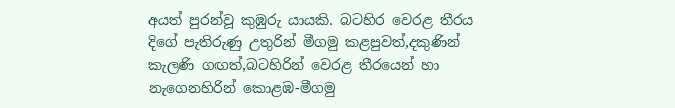අයත් පුරන්වූ කුඹුරු යායකි. බටහිර වෙරළ තීරය දිගේ පැතිරුණු උතුරින් මීගමු කළපුවත්,දකුණින් කැලණි ගඟත්,බටහිරින් වෙරළ තීරයෙන් හා නැගෙනහිරින් කොළඹ-මීගමු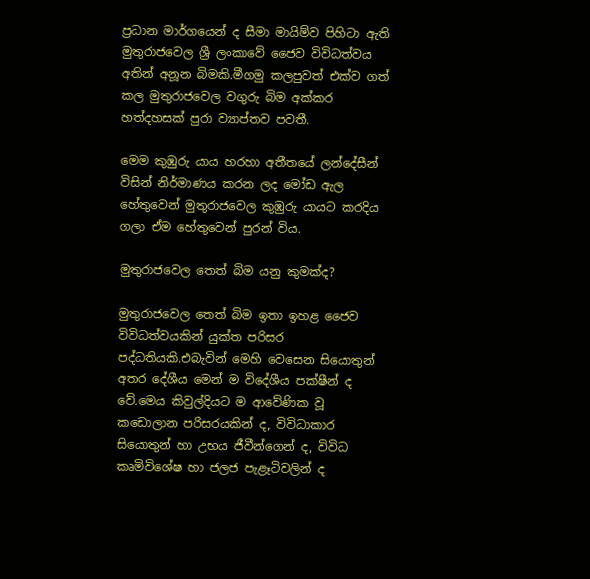ප්‍රධාන මාර්ගයෙන් ද සීමා මායිම්ව පිහිටා ඇති මුතුරාජවෙල ශ්‍රී ලංකාවේ ජෛව විවිධත්වය අතින් අනූන බිමකි.මීගමු කලපුවත් එක්ව ගත් කල මුතුරාජවෙල වගුරු බිම අක්කර හත්දහසක් පුරා ව්‍යාප්තව පවතී.

මෙම කුඹුරු යාය හරහා අතීතයේ ලන්දේසීන් විසින් නිර්මාණය කරන ලද මෝඩ ඇල හේතුවෙන් මුතුරාජවෙල කුඹුරු යායට කරදිය ගලා ඒම හේතුවෙන් පුරන් විය.

මුතුරාජවෙල තෙත් බිම යනු කුමක්ද?

මුතුරාජවෙල තෙත් බිම ඉතා ඉහළ ජෛව විවිධත්වයකින් යුක්ත පරිසර පද්ධතියකි.එබැවින් මෙහි වෙසෙන සියොතුන් අතර දේශීය මෙන් ම විදේශීය පක්ෂීන් ද වේ.මෙය කිවුල්දියට ම ආවේණික වූ කඩොලාන පරිසරයකින් ද, විවිධාකාර සියොතුන් හා උභය ජීවීන්ගෙන් ද, විවිධ කෘමිවිශේෂ හා ජලජ පැළෑටිවලින් ද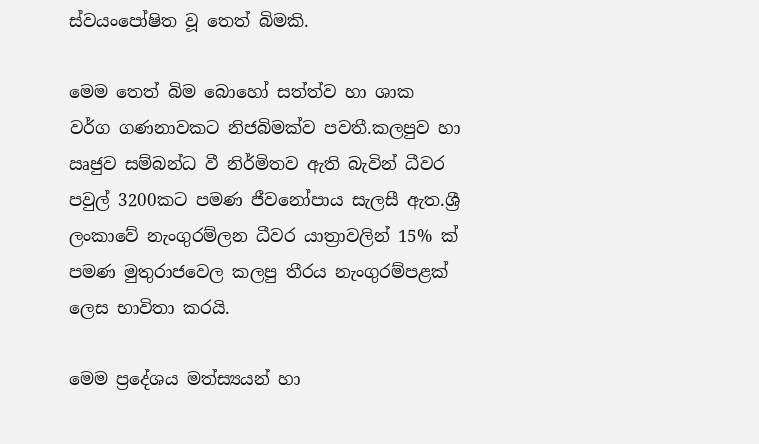ස්වයංපෝෂිත වූ තෙත් බිමකි.

මෙම තෙත් බිම බොහෝ සත්ත්ව හා ශාක වර්ග ගණනාවකට නිජබිමක්ව පවතී.කලපුව හා ඍජුව සම්බන්ධ වී නිර්මිතව ඇති බැවින් ධීවර පවුල් 3200කට පමණ ජීවනෝපාය සැලසී ඇත.ශ්‍රී ලංකාවේ නැංගුරම්ලන ධීවර යාත්‍රාවලින් 15% ක් පමණ මුතුරාජවෙල කලපු තීරය නැංගුරම්පළක් ලෙස භාවිතා කරයි.

මෙම ප්‍රදේශය මත්ස්‍යයන් හා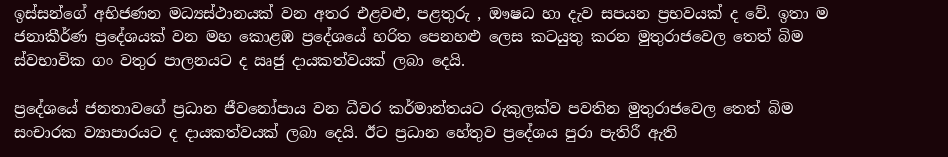ඉස්සන්ගේ අභිජණන මධ්‍යස්ථානයක් වන අතර එළවළු, පළතුරු , ඖෂධ හා දැව සපයන ප්‍රභවයක් ද වේ. ඉතා ම ජනාකීර්ණ ප්‍රදේශයක් වන මහ කොළඹ ප්‍රදේශයේ හරිත පෙනහළු ලෙස කටයුතු කරන මුතුරාජවෙල තෙත් බිම ස්වභාවික ගං වතුර පාලනයට ද ඍජු දායකත්වයක් ලබා දෙයි.

ප්‍රදේශයේ ජනතාවගේ ප්‍රධාන ජීවනෝපාය වන ධීවර කර්මාන්තයට රුකුලක්ව පවතින මුතුරාජවෙල තෙත් බිම සංචාරක ව්‍යාපාරයට ද දායකත්වයක් ලබා දෙයි. ඊට ප්‍රධාන හේතුව ප්‍රදේශය පුරා පැතිරී ඇති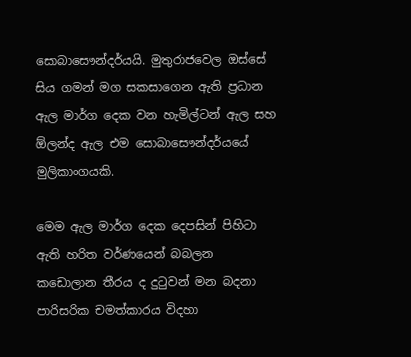සොබාසෞන්දර්යයි. මුතුරාජවෙල ඔස්සේ සිය ගමන් මග සකසාගෙන ඇති ප්‍රධාන ඇල මාර්ග දෙක වන හැමිල්ටන් ඇල සහ ඕලන්ද ඇල එම සොබාසෞන්දර්යයේ මුලිකාංගයකි.

මෙම ඇල මාර්ග දෙක දෙපසින් පිහිටා ඇති හරිත වර්ණයෙන් බබලන කඩොලාන තීරය ද දුටුවන් මන බදනා පාරිසරික චමත්කාරය විදහා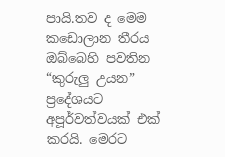පායි.තව ද මෙම කඩොලාන තීරය ඔබ්බෙහි පවතින “කුරුලු උයන” ප්‍රදේශයට අපූර්වත්වයක් එක් කරයි. මෙරට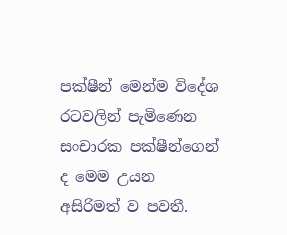පක්ෂීන් මෙන්ම විදේශ රටවලින් පැමි‍ණෙන සංචාරක පක්ෂීන්ගෙන් ද මෙම උයන අසිරිමත් ව පවතී.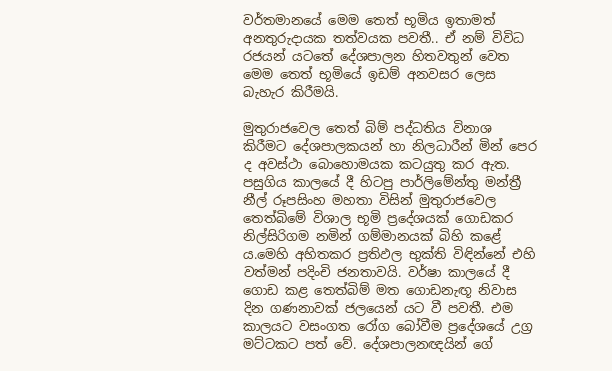වර්තමානයේ මෙම තෙත් භූමිය ඉතාමත් අනතුරුදායක තත්වයක පවතී.. ඒ නම් විවිධ රජයන් යටතේ දේශපාලන හිතවතුන් වෙත මෙම තෙත් භූමියේ ඉඩම් අනවසර ලෙස බැහැර කිරීමයි.

මුතුරාජවෙල තෙත් බිම් පද්ධතිය විනාශ කිරීමට දේශපාලකයන් හා නිලධාරීන් මින් පෙර ද අවස්ථා බොහොමයක කටයුතු කර ඇත. පසුගිය කාලයේ දී හිටපු පාර්ලිමේන්තු මන්ත්‍රී නීල් රූපසිංහ මහතා විසින් මුතුරාජවෙල තෙත්බිමේ විශාල භූමි ප්‍රදේශයක් ගොඩකර නිල්සිරිගම නමින් ගම්මානයක් බිහි කළේ ය.මෙහි අහිතකර ප්‍රතිඵල භුක්ති විඳින්නේ එහි වත්මන් පදිංචි ජනතාවයි. වර්ෂා කාලයේ දී ගොඩ කළ තෙත්බිම් මත ගොඩනැඟූ නිවාස දින ගණනාවක් ජලයෙන් යට වී පවතී. එම කාලයට වසංගත රෝග බෝවීම ප්‍රදේශයේ උග්‍ර මට්ටකට පත් වේ. දේශපාලනඥයින් ගේ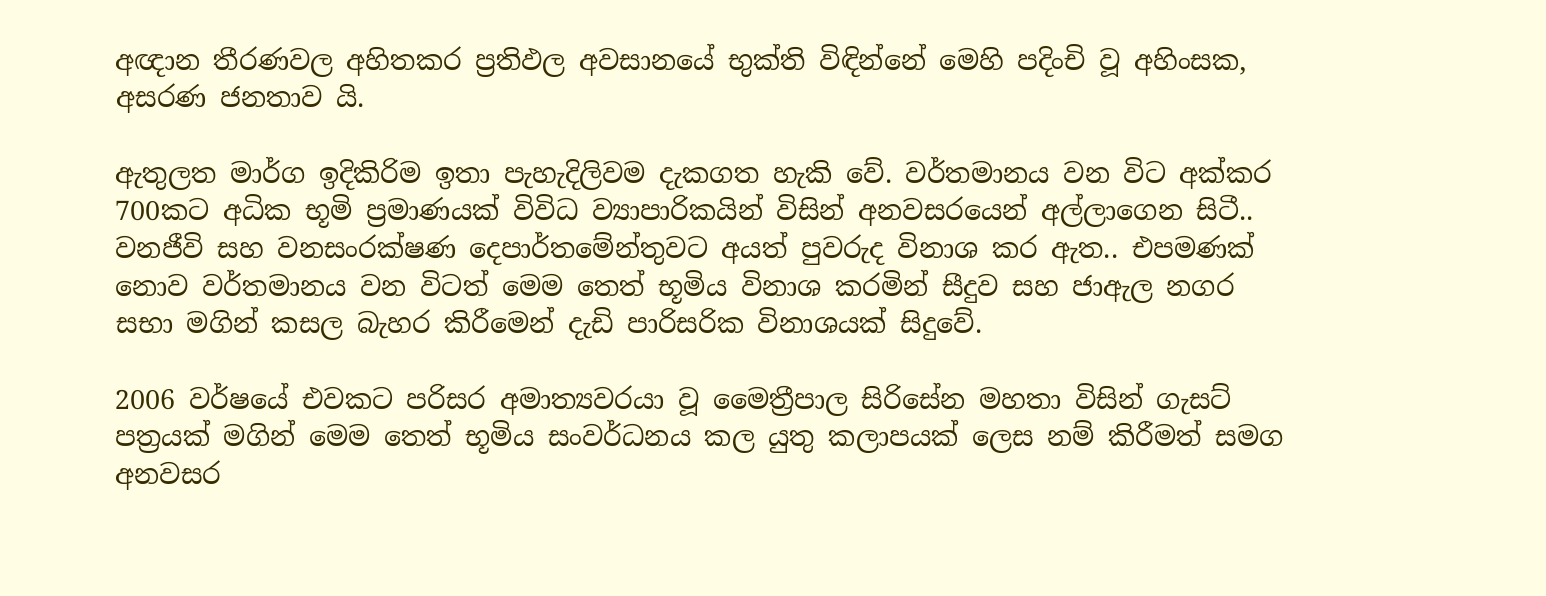අඥාන තීරණවල අහිතකර ප්‍රතිඵල අවසානයේ භුක්ති විඳින්නේ මෙහි පදිංචි වූ අහිංසක, අසරණ ජනතාව යි.

ඇතුලත මාර්ග ඉදිකිරිම ඉතා පැහැදිලිවම දැකගත හැකි වේ. වර්තමානය වන විට අක්කර 700කට අධික භූමි ප්‍රමාණයක් විවිධ ව්‍යාපාරිකයින් විසින් අනවසරයෙන් අල්ලාගෙන සිටී.. වනජීවි සහ වනසංරක්ෂණ දෙපාර්තමේන්තුවට අයත් පුවරුද විනාශ කර ඇත.. එපමණක් නොව වර්තමානය වන විටත් මෙම තෙත් භූමිය විනාශ කරමින් සීදුව සහ ජාඇල නගර සභා මගින් කසල බැහර කිරීමෙන් දැඩි පාරිසරික විනාශයක් සිදුවේ.

2006 වර්ෂයේ එවකට පරිසර අමාත්‍යවරයා වූ මෛත්‍රීපාල සිරිසේන මහතා විසින් ගැසට් පත්‍රයක් මගින් මෙම තෙත් භූමිය සංවර්ධනය කල යුතු කලාපයක් ලෙස නම් කිරීමත් සමග අනවසර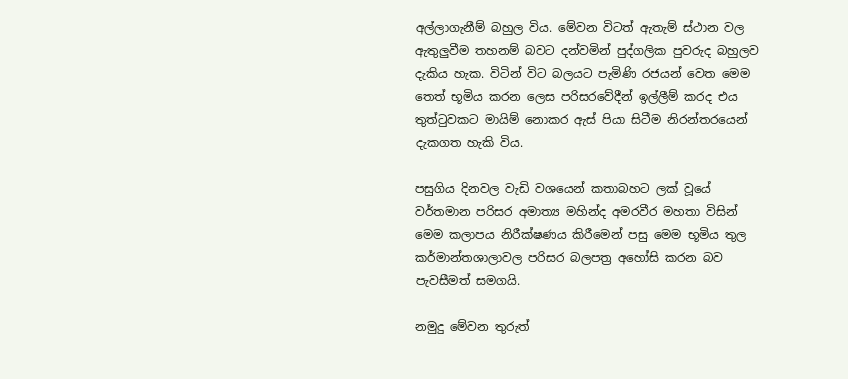අල්ලාගැනීම් බහුල විය. මේවන විටත් ඇතැම් ස්ථාන වල ඇතුලුවීම තහනම් බවට දන්වමින් පුද්ගලික පුවරුද බහුලව දැකිය හැක. විටින් විට බලයට පැමිණි රජයන් වෙත මෙම තෙත් භූමිය කරන ලෙස පරිසරවේදීන් ඉල්ලීම් කරද එය තුත්ටුවකට මායිම් නොකර ඇස් පියා සිටීම නිරන්තරයෙන් දැකගත හැකි විය.

පසුගිය දිනවල වැඩි වශයෙන් කතාබහට ලක් වූයේ වර්තමාන පරිසර අමාත්‍ය මහින්ද අමරවීර මහතා විසින් මෙම කලාපය නිරීක්ෂණය කිරීමෙන් පසු මෙම භූමිය තුල කර්මාන්තශාලාවල පරිසර බලපත්‍ර අහෝසි කරන බව පැවසීමත් සමගයි.

නමුදු මේවන තුරුත්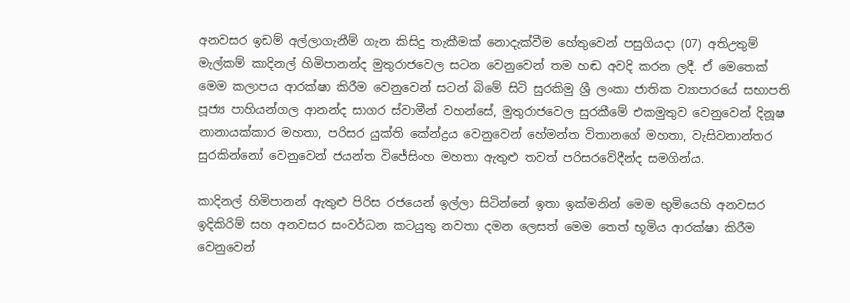අනවසර ඉඩම් අල්ලාගැනීම් ගැන කිසිදු තැකීමක් නොදැක්වීම හේතුවෙන් පසුගියදා (07) අතිඋතුම් මැල්කම් කාදිනල් හිමිපානන්ද මුතුරාජවෙල සටන වෙනුවෙන් තම හඬ අවදි කරන ලදී. ඒ මෙතෙක් මෙම කලාපය ආරක්ෂා කිරීම වෙනුවෙන් සටන් බිමේ සිටි සුරකිමු ශ්‍රී ලංකා ජාතික ව්‍යාපාරයේ සභාපති පූජ්‍ය පාහියන්ගල ආනන්ද සාගර ස්වාමීන් වහන්සේ, මුතුරාජවෙල සුරකීමේ එකමුතුව වෙනුවෙන් දිනූෂ නානායක්කාර මහතා, පරිසර යුක්ති කේන්ද්‍රය වෙනුවෙන් හේමන්ත විතානගේ මහතා, වැසිවනාන්තර සුරකින්නෝ වෙනුවෙන් ජයන්ත විජේසිංහ මහතා ඇතුළු තවත් පරිසරවේදීන්ද සමගින්ය.

කාදිනල් හිමිපානන් ඇතුළු පිරිස රජයෙන් ඉල්ලා සිටින්නේ ඉතා ඉක්මනින් මෙම භුමියෙහි අනවසර ඉදිකිරිම් සහ අනවසර සංවර්ධන කටයුතු නවතා දමන ලෙසත් මෙම තෙත් භූමිය ආරක්ෂා කිරීම වෙනුවෙන්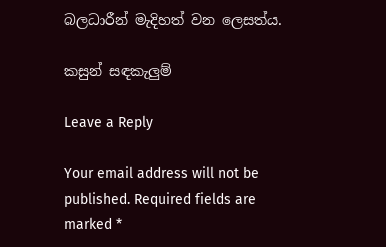බලධාරීන් මැදිහත් වන ලෙසත්ය.

කසුන් සඳකැලුම්

Leave a Reply

Your email address will not be published. Required fields are marked *